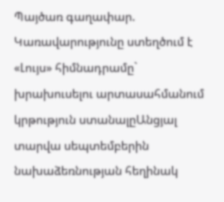Պայծառ գաղափար. Կառավարությունը ստեղծում է «Լույս» հիմնադրամը` խրախուսելու արտասահմանում կրթություն ստանալըԱնցյալ տարվա սեպտեմբերին նախաձեռնության հեղինակ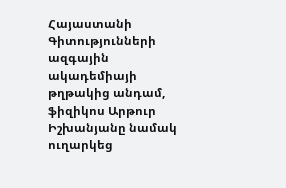Հայաստանի Գիտությունների ազգային ակադեմիայի թղթակից անդամ, ֆիզիկոս Արթուր Իշխանյանը նամակ ուղարկեց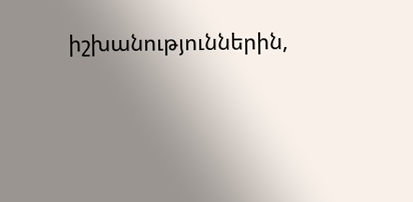իշխանություններին,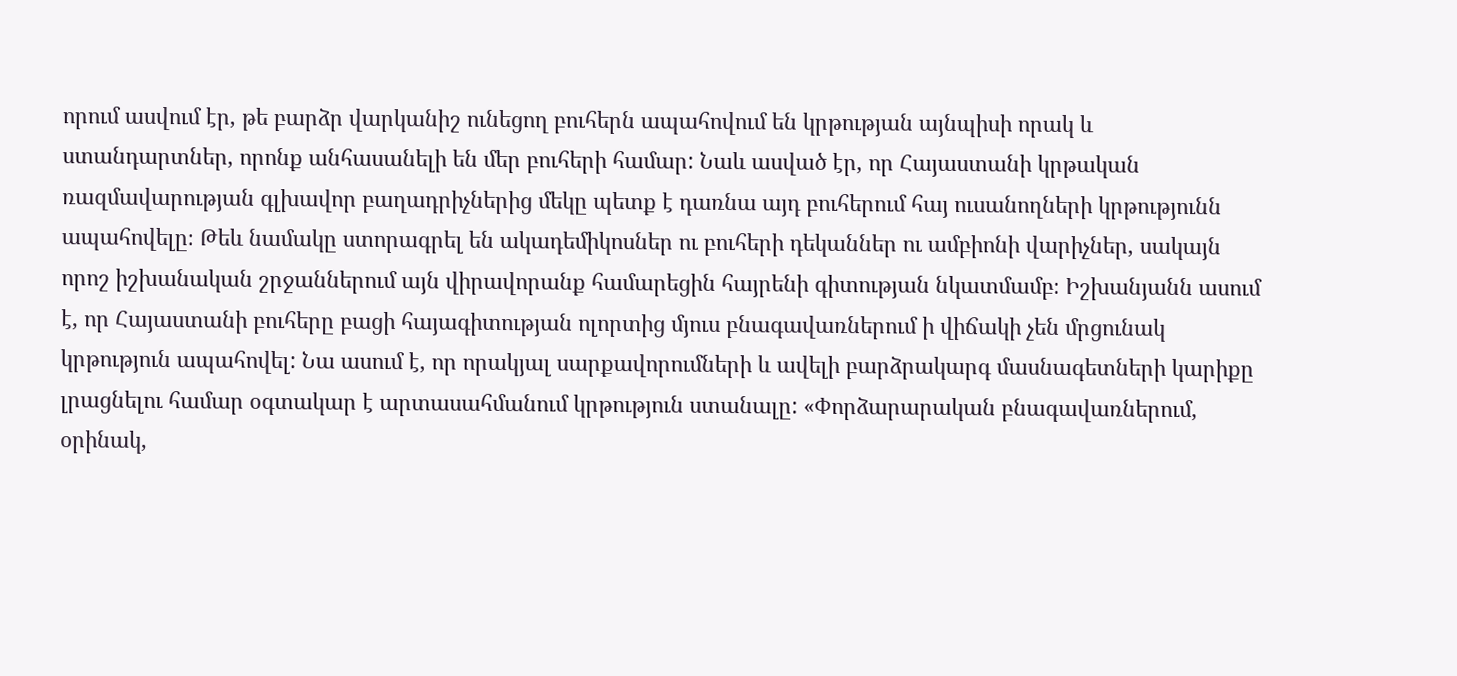որում ասվում էր, թե բարձր վարկանիշ ունեցող բուհերն ապահովում են կրթության այնպիսի որակ և ստանդարտներ, որոնք անհասանելի են մեր բուհերի համար: Նաև ասված էր, որ Հայաստանի կրթական ռազմավարության գլխավոր բաղադրիչներից մեկը պետք է դառնա այդ բուհերում հայ ուսանողների կրթությունն ապահովելը։ Թեև նամակը ստորագրել են ակադեմիկոսներ ու բուհերի դեկաններ ու ամբիոնի վարիչներ, սակայն որոշ իշխանական շրջաններում այն վիրավորանք համարեցին հայրենի գիտության նկատմամբ։ Իշխանյանն ասում է, որ Հայաստանի բուհերը բացի հայագիտության ոլորտից մյուս բնագավառներում ի վիճակի չեն մրցունակ կրթություն ապահովել: Նա ասում է, որ որակյալ սարքավորումների և ավելի բարձրակարգ մասնագետների կարիքը լրացնելու համար օգտակար է արտասահմանում կրթություն ստանալը: «Փորձարարական բնագավառներում, օրինակ,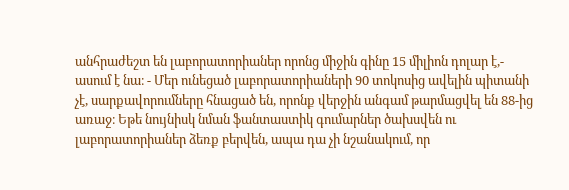անհրաժեշտ են լաբորատորիաներ որոնց միջին գինը 15 միլիոն դոլար է,- ասում է նա։ - Մեր ունեցած լաբորատորիաների 90 տոկոսից ավելին պիտանի չէ, սարքավորումները հնացած են, որոնք վերջին անգամ թարմացվել են 88-ից առաջ։ Եթե նույնիսկ նման ֆանտաստիկ գումարներ ծախսվեն ու լաբորատորիաներ ձեռք բերվեն, ապա դա չի նշանակում, որ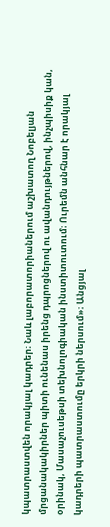կպատրաստվեն որակյալ կադրեր։ Նաև լաբորատորիաներում աշխատող Նոբելյան մրցանակակիրներ պիտի ունենաս իրենց դպրոցներով ու ավանդույթներով, ինչպիսիք կան, օրինակ, Մասաչուսեթսի տեխնոլոգիական ինստիտուտում։ Ուրեմն անհնար է որակյալ կադրերի պատրաստումը երկրի ներսում»։ Անցյալ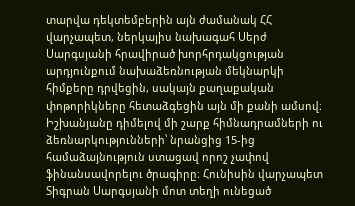տարվա դեկտեմբերին այն ժամանակ ՀՀ վարչապետ, ներկայիս նախագահ Սերժ Սարգսյանի հրավիրած խորհրդակցության արդյունքում նախաձեռնության մեկնարկի հիմքերը դրվեցին, սակայն քաղաքական փոթորիկները հետաձգեցին այն մի քանի ամսով։ Իշխանյանը դիմելով մի շարք հիմնադրամների ու ձեռնարկությունների՝ նրանցից 15-ից համաձայնություն ստացավ որոշ չափով ֆինանսավորելու ծրագիրը։ Հունիսին վարչապետ Տիգրան Սարգսյանի մոտ տեղի ունեցած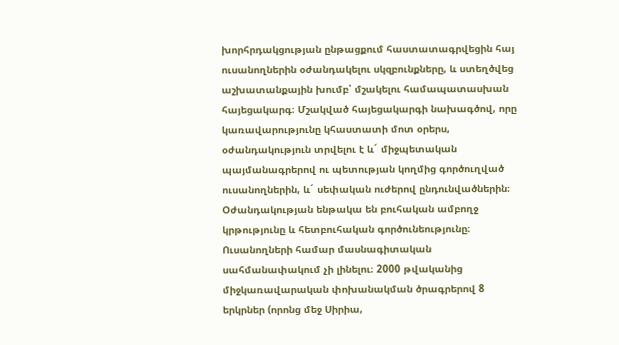խորհրդակցության ընթացքում հաստատագրվեցին հայ ուսանողներին օժանդակելու սկզբունքները, և ստեղծվեց աշխատանքային խումբ՝ մշակելու համապատասխան հայեցակարգ։ Մշակված հայեցակարգի նախագծով, որը կառավարությունը կհաստատի մոտ օրերս, օժանդակություն տրվելու է և´ միջպետական պայմանագրերով ու պետության կողմից գործուղված ուսանողներին, և´ սեփական ուժերով ընդունվածներին։ Օժանդակության ենթակա են բուհական ամբողջ կրթությունը և հետբուհական գործունեությունը։ Ուսանողների համար մասնագիտական սահմանափակում չի լինելու։ 2000 թվականից միջկառավարական փոխանակման ծրագրերով 8 երկրներ (որոնց մեջ Սիրիա,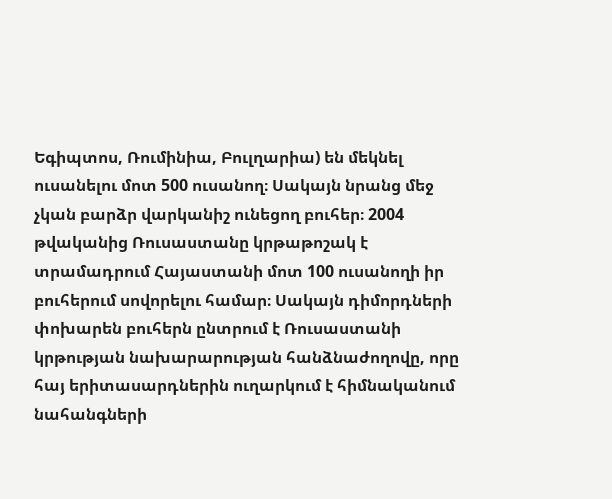Եգիպտոս, Ռումինիա, Բուլղարիա) են մեկնել ուսանելու մոտ 500 ուսանող։ Սակայն նրանց մեջ չկան բարձր վարկանիշ ունեցող բուհեր։ 2004 թվականից Ռուսաստանը կրթաթոշակ է տրամադրում Հայաստանի մոտ 100 ուսանողի իր բուհերում սովորելու համար։ Սակայն դիմորդների փոխարեն բուհերն ընտրում է Ռուսաստանի կրթության նախարարության հանձնաժողովը, որը հայ երիտասարդներին ուղարկում է հիմնականում նահանգների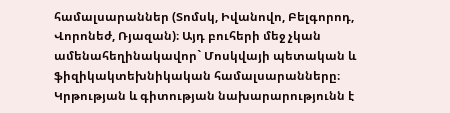համալսարաններ (Տոմսկ, Իվանովո, Բելգորոդ, Վորոնեժ, Ռյազան)։ Այդ բուհերի մեջ չկան ամենահեղինակավոր` Մոսկվայի պետական և ֆիզիկակտեխնիկական համալսարանները։ Կրթության և գիտության նախարարությունն է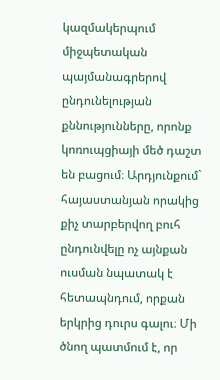կազմակերպում միջպետական պայմանագրերով ընդունելության քննությունները, որոնք կոռուպցիայի մեծ դաշտ են բացում։ Արդյունքում` հայաստանյան որակից քիչ տարբերվող բուհ ընդունվելը ոչ այնքան ուսման նպատակ է հետապնդում, որքան երկրից դուրս գալու։ Մի ծնող պատմում է, որ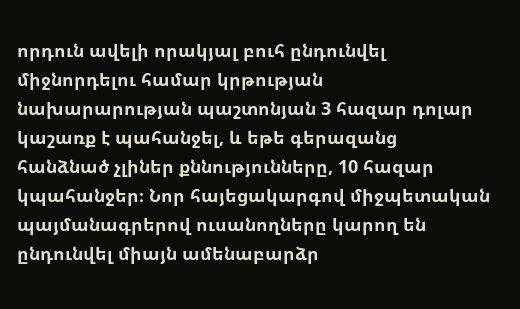որդուն ավելի որակյալ բուհ ընդունվել միջնորդելու համար կրթության նախարարության պաշտոնյան 3 հազար դոլար կաշառք է պահանջել, և եթե գերազանց հանձնած չլիներ քննությունները, 10 հազար կպահանջեր։ Նոր հայեցակարգով միջպետական պայմանագրերով ուսանողները կարող են ընդունվել միայն ամենաբարձր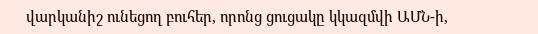վարկանիշ ունեցող բուհեր, որոնց ցուցակը կկազմվի ԱՄՆ-ի,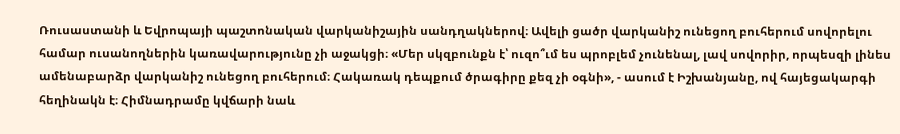Ռուսաստանի և Եվրոպայի պաշտոնական վարկանիշային սանդղակներով։ Ավելի ցածր վարկանիշ ունեցող բուհերում սովորելու համար ուսանողներին կառավարությունը չի աջակցի։ «Մեր սկզբունքն է՝ ուզո՞ւմ ես պրոբլեմ չունենալ, լավ սովորիր, որպեսզի լինես ամենաբարձր վարկանիշ ունեցող բուհերում։ Հակառակ դեպքում ծրագիրը քեզ չի օգնի», - ասում է Իշխանյանը, ով հայեցակարգի հեղինակն է։ Հիմնադրամը կվճարի նաև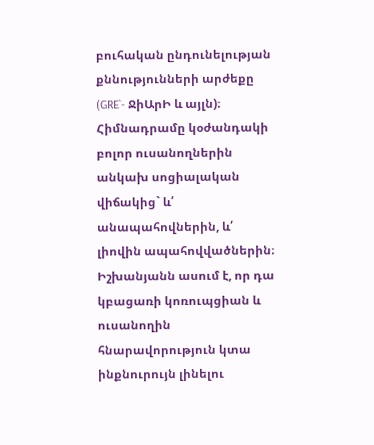բուհական ընդունելության քննությունների արժեքը (GRE`- ՋիԱրԻ և այլն)։ Հիմնադրամը կօժանդակի բոլոր ուսանողներին անկախ սոցիալական վիճակից` և՛ անապահովներին, և՛ լիովին ապահովվածներին։ Իշխանյանն ասում է, որ դա կբացառի կոռուպցիան և ուսանողին հնարավորություն կտա ինքնուրույն լինելու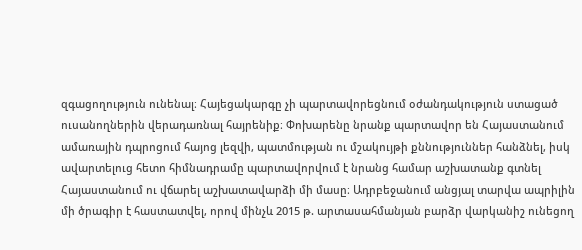զգացողություն ունենալ։ Հայեցակարգը չի պարտավորեցնում օժանդակություն ստացած ուսանողներին վերադառնալ հայրենիք։ Փոխարենը նրանք պարտավոր են Հայաստանում ամառային դպրոցում հայոց լեզվի, պատմության ու մշակույթի քննություններ հանձնել, իսկ ավարտելուց հետո հիմնադրամը պարտավորվում է նրանց համար աշխատանք գտնել Հայաստանում ու վճարել աշխատավարձի մի մասը։ Ադրբեջանում անցյալ տարվա ապրիլին մի ծրագիր է հաստատվել, որով մինչև 2015 թ. արտասահմանյան բարձր վարկանիշ ունեցող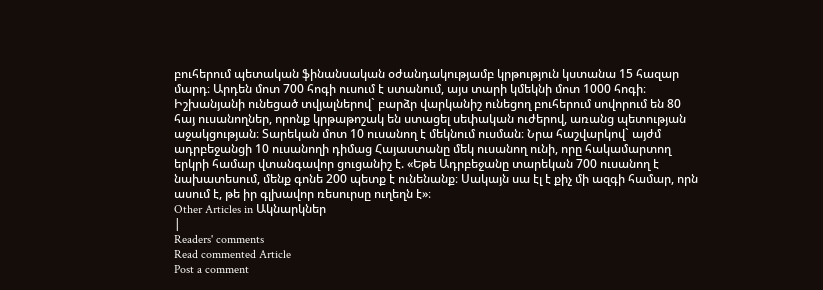բուհերում պետական ֆինանսական օժանդակությամբ կրթություն կստանա 15 հազար մարդ։ Արդեն մոտ 700 հոգի ուսում է ստանում, այս տարի կմեկնի մոտ 1000 հոգի։ Իշխանյանի ունեցած տվյալներով` բարձր վարկանիշ ունեցող բուհերում սովորում են 80 հայ ուսանողներ, որոնք կրթաթոշակ են ստացել սեփական ուժերով, առանց պետության աջակցության։ Տարեկան մոտ 10 ուսանող է մեկնում ուսման։ Նրա հաշվարկով` այժմ ադրբեջանցի 10 ուսանողի դիմաց Հայաստանը մեկ ուսանող ունի, որը հակամարտող երկրի համար վտանգավոր ցուցանիշ է. «Եթե Ադրբեջանը տարեկան 700 ուսանող է նախատեսում, մենք գոնե 200 պետք է ունենանք։ Սակայն սա էլ է քիչ մի ազգի համար, որն ասում է, թե իր գլխավոր ռեսուրսը ուղեղն է»։
Other Articles in Ակնարկներ
|
Readers' comments
Read commented Article
Post a comment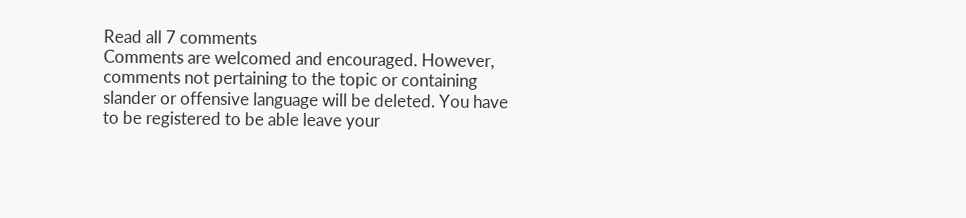Read all 7 comments
Comments are welcomed and encouraged. However, comments not pertaining to the topic or containing slander or offensive language will be deleted. You have to be registered to be able leave your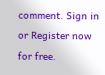comment. Sign in or Register now for free.